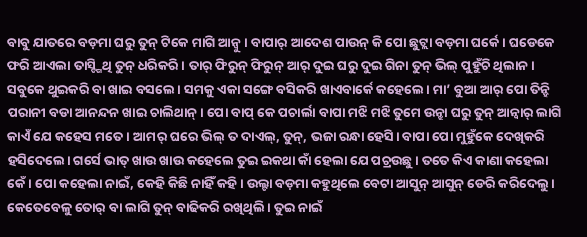ବାବୁ ଯାତରେ ବଡ଼ମା ଘରୁ ତୁନ୍ ଟିକେ ମାଗି ଆନ୍ବୁ। ବାପାର୍ ଆଦେଶ ପାଉନ୍ କି ପୋ ଛୁଟ୍ଲା ବଡ଼ମା ଘର୍କେ। ଘଡେକେ ଫରି ଆଏଲା ତାସ୍ଙ୍ଗିଥି ତୁନ୍ ଧରିକରି। ତାର୍ ଫିରୁନ୍ ଫିରୁନ୍ ଆର୍ ଦୁଇ ଘରୁ ଦୁଇ ଗିନା ତୁନ୍ ଭିଲ୍ ପୁହୁଁଚି ଥିଲାନ। ସବୁକେ ଥୁଇକରି ବା ଖାଇ ବସଲେ। ସମକୁ ଏକା ସଙ୍ଗେ ବସିକରି ଖାଏବାର୍କେ କହେଲେ। ମା’ ବୁଆ ଆର୍ ପୋ ତିନ୍ହି ପରାନୀ ବଡା ଆନନ୍ଦନ ଖାଇ ଚାଲିଥାନ୍। ପୋ ବାପ୍ କେ ପଚାର୍ଲା ବାପା ମଝି ମଝି ତୁମେ ଉନ୍ଝା ଘରୁ ତୁନ୍ ଆନ୍ବାର୍ ଲାଗି କାଏଁ ଯେ କହେସ ମତେ। ଆମର୍ ଘରେ ଭିଲ୍ ତ ଦାଏଲ୍, ତୁନ୍, ଭଜା ରନ୍ଧା ହେସି। ବାପା ପୋ ମୁହୁଁକେ ଦେଖିକରି ହସିଦେଲେ। ଗର୍ସେ ଭାତ୍ ଖାଉ ଖାଉ କହେଲେ ତୁଇ ଇକଥା କାଁ ହେଲା ଯେ ପଚ୍ରଉଛୁ। ତତେ କିଏ କାଣା କହେଲା କେଁ । ପୋ କହେଲା ନାଇଁ, କେହି କିଛି ନାହିଁ କହି। ଉଲ୍ଟା ବଡ଼ମା କହୁଥିଲେ ବେଟା ଆସୁନ୍ ଆସୁନ୍ ଡେରି କରିଦେଲୁ। କେତେବେଳୁ ତୋର୍ ବା ଲାଗି ତୁନ୍ ବାଢିକରି ରଖିଥିଲି। ତୁଇ ନାଇଁ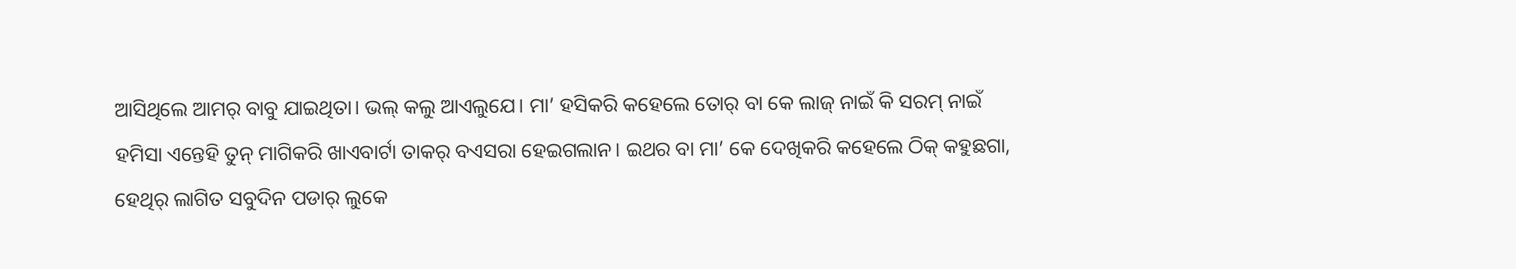ଆସିଥିଲେ ଆମର୍ ବାବୁ ଯାଇଥିତା। ଭଲ୍ କଲୁ ଆଏଲୁଯେ। ମା’ ହସିକରି କହେଲେ ତୋର୍ ବା କେ ଲାଜ୍ ନାଇଁ କି ସରମ୍ ନାଇଁ ହମିସା ଏନ୍ତେହି ତୁନ୍ ମାଗିକରି ଖାଏବାର୍ଟା ତାକର୍ ବଏସରା ହେଇଗଲାନ। ଇଥର ବା ମା’ କେ ଦେଖିକରି କହେଲେ ଠିକ୍ କହୁଛଗା, ହେଥିର୍ ଲାଗିତ ସବୁଦିନ ପଡାର୍ ଲୁକେ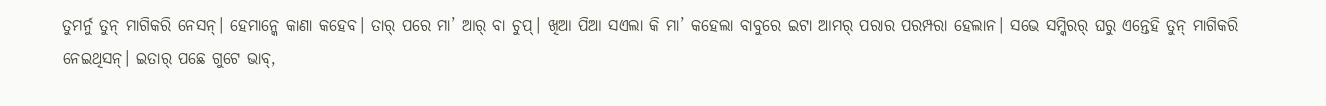ତୁମର୍ନୁ ତୁନ୍ ମାଗିକରି ନେସନ୍। ହେମାନ୍କେ କାଣା କହେବ। ତାର୍ ପରେ ମା’ ଆର୍ ବା ଚୁପ୍। ଖିଆ ପିଆ ସଏଲା କି ମା’ କହେଲା ବାବୁରେ ଇଟା ଆମର୍ ପରାର ପରମ୍ପରା ହେଲାନ। ସଭେ ସମ୍କିରର୍ ଘରୁ ଏନ୍ତେହି ତୁନ୍ ମାଗିକରି ନେଇଥିସନ୍। ଇତାର୍ ପଛେ ଗୁଟେ ଭାବ୍,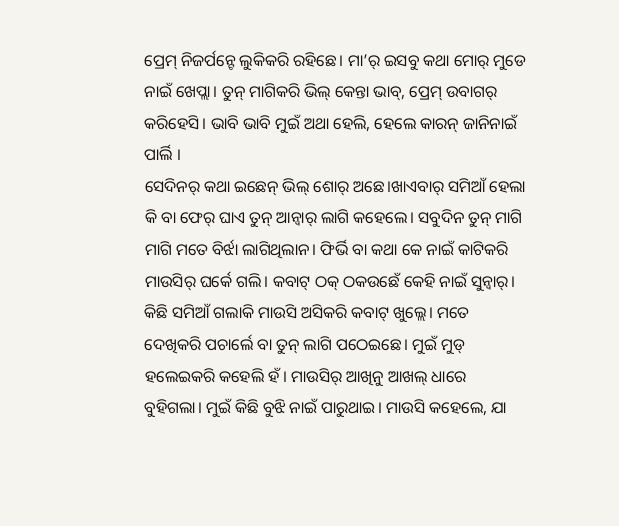ପ୍ରେମ୍ ନିଜର୍ପନ୍ଟେ ଲୁକିକରି ରହିଛେ। ମା’ର୍ ଇସବୁ କଥା ମୋର୍ ମୁଡେ ନାଇଁ ଖେପ୍ଲା। ତୁନ୍ ମାଗିକରି ଭିଲ୍ କେନ୍ତା ଭାବ୍, ପ୍ରେମ୍ ଉବାଗର୍ କରିହେସି। ଭାବି ଭାବି ମୁଇଁ ଅଥା ହେଲି, ହେଲେ କାରନ୍ ଜାନିନାଇଁ ପାର୍ଲି ।
ସେଦିନର୍ କଥା ଇଛେନ୍ ଭିଲ୍ ଶୋର୍ ଅଛେ।ଖାଏବାର୍ ସମିଆଁ ହେଲା କି ବା ଫେର୍ ଘାଏ ତୁନ୍ ଆନ୍ବାର୍ ଲାଗି କହେଲେ। ସବୁଦିନ ତୁନ୍ ମାଗି ମାଗି ମତେ ବିର୍ଝା ଲାଗିଥିଲାନ। ଫିର୍ଭି ବା କଥା କେ ନାଇଁ କାଟିକରି ମାଉସିର୍ ଘର୍କେ ଗଲି। କବାଟ୍ ଠକ୍ ଠକଉଛେଁ କେହି ନାଇଁ ସୁନ୍ବାର୍। କିଛି ସମିଆଁ ଗଲାକି ମାଉସି ଅସିକରି କବାଟ୍ ଖୁଲ୍ଲେ। ମତେ ଦେଖିକରି ପଚାର୍ଲେ ବା ତୁନ୍ ଲାଗି ପଠେଇଛେ। ମୁଇଁ ମୁଡ୍ ହଲେଇକରି କହେଲି ହଁ। ମାଉସିର୍ ଆଖିନୁ ଆଖଲ୍ ଧାରେ ବୁହିଗଲା। ମୁଇଁ କିଛି ବୁଝି ନାଇଁ ପାରୁଥାଇ। ମାଉସି କହେଲେ, ଯା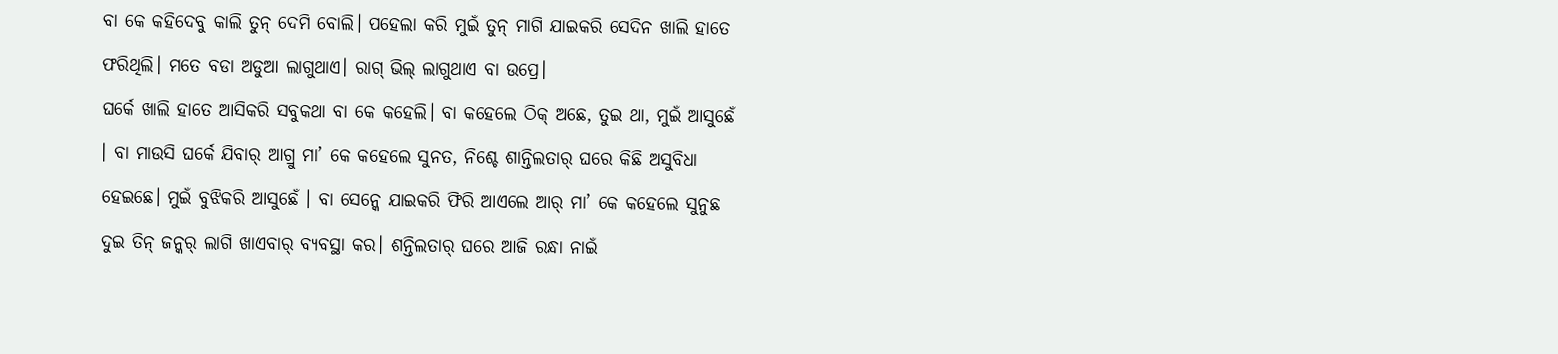ବା କେ କହିଦେବୁ କାଲି ତୁନ୍ ଦେମି ବୋଲି। ପହେଲା କରି ମୁଇଁ ତୁନ୍ ମାଗି ଯାଇକରି ସେଦିନ ଖାଲି ହାତେ ଫରିଥିଲି। ମତେ ବଡା ଅଡୁଆ ଲାଗୁଥାଏ। ରାଗ୍ ଭିଲ୍ ଲାଗୁଥାଏ ବା ଉପ୍ରେ।
ଘର୍କେ ଖାଲି ହାତେ ଆସିକରି ସବୁକଥା ବା କେ କହେଲି। ବା କହେଲେ ଠିକ୍ ଅଛେ, ତୁଇ ଥା, ମୁଇଁ ଆସୁଛେଁ । ବା ମାଉସି ଘର୍କେ ଯିବାର୍ ଆଗ୍ରୁ ମା’ କେ କହେଲେ ସୁନତ, ନିଶ୍ଚେ ଶାନ୍ତିଲତାର୍ ଘରେ କିଛି ଅସୁବିଧା ହେଇଛେ। ମୁଇଁ ବୁଝିକରି ଆସୁଛେଁ । ବା ସେନ୍କେ ଯାଇକରି ଫିରି ଆଏଲେ ଆର୍ ମା’ କେ କହେଲେ ସୁନୁଛ ଦୁଇ ତିନ୍ ଜନ୍କର୍ ଲାଗି ଖାଏବାର୍ ବ୍ୟବସ୍ଥା କର। ଶନ୍ତିଲତାର୍ ଘରେ ଆଜି ରନ୍ଧା ନାଇଁ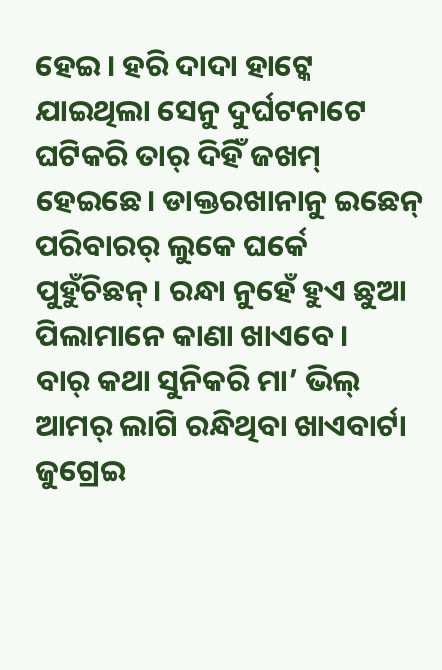ହେଇ। ହରି ଦାଦା ହାଟ୍କେ ଯାଇଥିଲା ସେନୁ ଦୁର୍ଘଟନାଟେ ଘଟିକରି ତାର୍ ଦିହିଁ ଜଖମ୍ ହେଇଛେ। ଡାକ୍ତରଖାନାନୁ ଇଛେନ୍ ପରିବାରର୍ ଲୁକେ ଘର୍କେ ପୁହୁଁଚିଛନ୍। ରନ୍ଧା ନୁହେଁ ହୁଏ ଛୁଆ ପିଲାମାନେ କାଣା ଖାଏବେ।
ବାର୍ କଥା ସୁନିକରି ମା’ ଭିଲ୍ ଆମର୍ ଲାଗି ରନ୍ଧିଥିବା ଖାଏବାର୍ଟା ଜୁଗ୍ରେଇ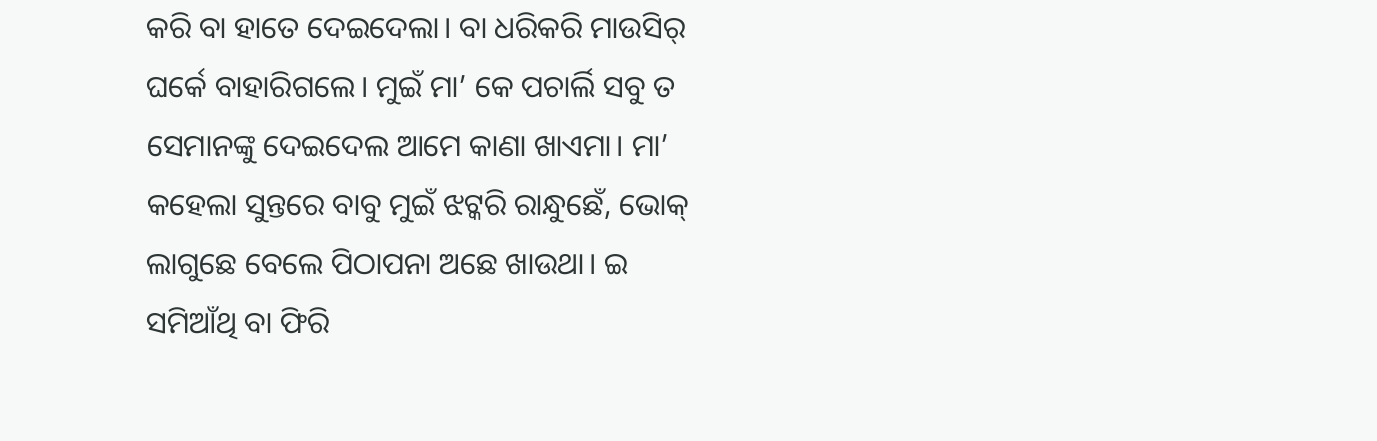କରି ବା ହାତେ ଦେଇଦେଲା। ବା ଧରିକରି ମାଉସିର୍ ଘର୍କେ ବାହାରିଗଲେ। ମୁଇଁ ମା’ କେ ପଚାର୍ଲି ସବୁ ତ ସେମାନଙ୍କୁ ଦେଇଦେଲ ଆମେ କାଣା ଖାଏମା। ମା’ କହେଲା ସୁନ୍ତରେ ବାବୁ ମୁଇଁ ଝଟ୍କରି ରାନ୍ଧୁଛେଁ, ଭୋକ୍ ଲାଗୁଛେ ବେଲେ ପିଠାପନା ଅଛେ ଖାଉଥା। ଇ ସମିଆଁଥି ବା ଫିରି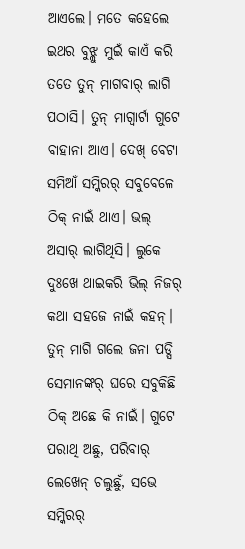ଆଏଲେ। ମତେ କହେଲେ ଇଥର ବୁଝ୍ଲୁ ମୁଇଁ କାଏଁ କରି ତତେ ତୁନ୍ ମାଗବାର୍ ଲାଗି ପଠାସି। ତୁନ୍ ମାଗ୍ବାର୍ଟା ଗୁଟେ ବାହାନା ଆଏ। ଦେଖ୍ ବେଟା ସମିଆଁ ସମ୍କିରର୍ ସବୁବେଳେ ଠିକ୍ ନାଇଁ ଥାଏ। ଭଲ୍ ଅସାର୍ ଲାଗିଥିସି। ଲୁକେ ଦୁଃଖେ ଥାଇକରି ଭିଲ୍ ନିଜର୍ କଥା ସହଜେ ନାଇଁ କହନ୍। ତୁନ୍ ମାଗି ଗଲେ ଜନା ପଡ୍ସି ସେମାନଙ୍କର୍ ଘରେ ସବୁକିଛି ଠିକ୍ ଅଛେ କି ନାଇଁ। ଗୁଟେ ପରାଥି ଅଛୁ, ପରିବାର୍ ଲେଖେନ୍ ଚଲୁଛୁଁ, ସଭେ ସମ୍କିରର୍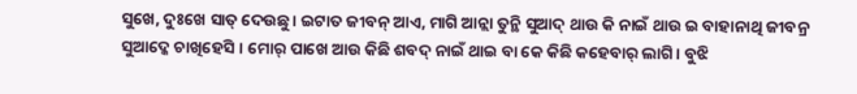ସୁଖେ, ଦୁଃଖେ ସାତ୍ ଦେଉଛୁ। ଇଟାତ ଜୀବନ୍ ଆଏ, ମାଗି ଆନ୍ଲା ତୁନ୍ଥି ସୁଆଦ୍ ଥାଉ କି ନାଇଁ ଥାଉ ଇ ବାହାନାଥି ଜୀବନ୍ର ସୁଆଦ୍କେ ଚାଖିହେସି । ମୋର୍ ପାଖେ ଆଉ କିଛି ଶବଦ୍ ନାଇଁ ଥାଇ ବା କେ କିଛି କହେବାର୍ ଲାଗି। ବୁଝି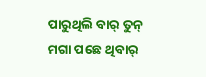ପାରୁଥିଲି ବାର୍ ତୁନ୍ ମଗା ପଛେ ଥିବାର୍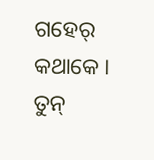ଗହେର୍ କଥାକେ ।
ତୁନ୍